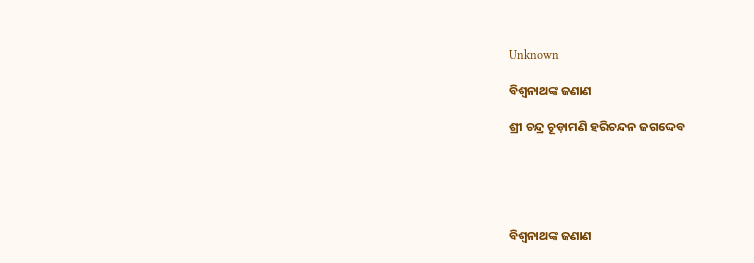Unknown

ବିଶ୍ଵନାଥଙ୍କ ଜଣାଣ

ଶ୍ରୀ ଚନ୍ଦ୍ର ଚୂଡ଼ାମଣି ହରିଚନ୍ଦନ ଜଗଦ୍ଦେବ





ବିଶ୍ୱନାଥଙ୍କ ଜଣାଣ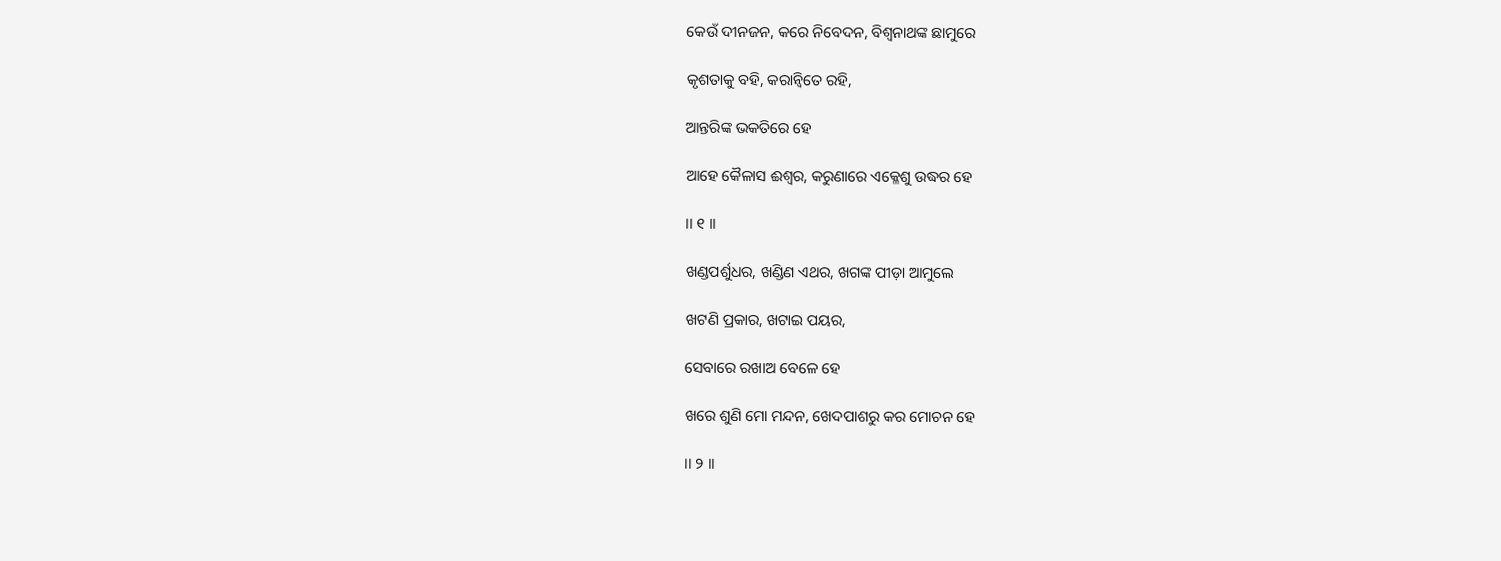କେଉଁ ଦୀନଜନ, କରେ ନିବେଦନ, ବିଶ୍ୱନାଥଙ୍କ ଛାମୁରେ

କୃଶତାକୁ ବହି, କରାନ୍ୱିତେ ରହି,

ଆନ୍ତରିଙ୍କ ଭକତିରେ ହେ

ଆହେ କୈଳାସ ଈଶ୍ୱର, କରୁଣାରେ ଏକ୍ଳେଶୁ ଉଦ୍ଧର ହେ

।। ୧ ।।

ଖଣ୍ଡପର୍ଶୁଧର, ଖଣ୍ଡିଣ ଏଥର, ଖଗଙ୍କ ପୀଡ଼ା ଆମୁଲେ

ଖଟଣି ପ୍ରକାର, ଖଟାଇ ପୟର,

ସେବାରେ ରଖାଅ ବେଳେ ହେ

ଖରେ ଶୁଣି ମୋ ମନ୍ଦନ, ଖେଦପାଶରୁ କର ମୋଚନ ହେ

।। ୨ ।।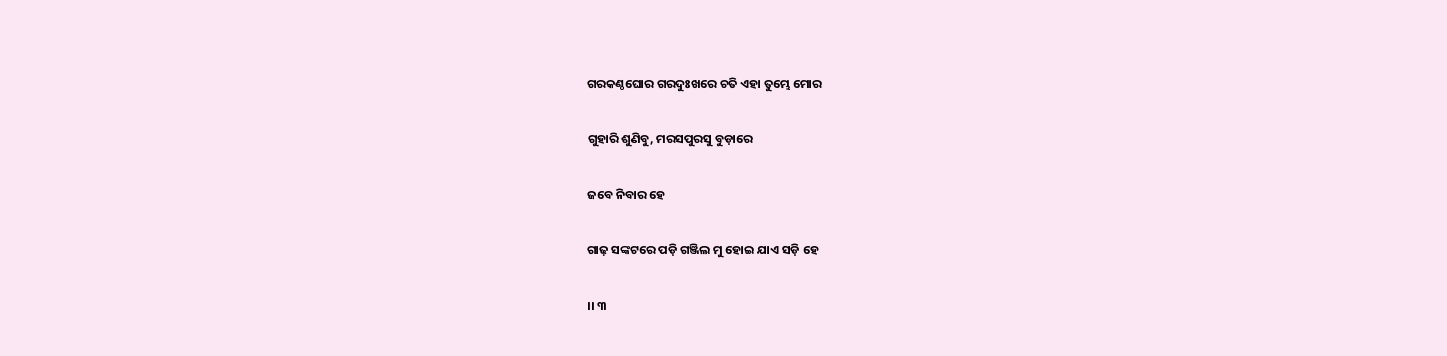ଗରକଣ୍ଠଘୋର ଗରଦୁଃଖରେ ଚତି ଏହା ତୁମ୍ଭେ ମୋର

ଗୁହାରି ଶୁଣିବୁ, ମରସପୁରସୁ ବୁଡ଼ାରେ

ଜବେ ନିବାର ହେ

ଗାଢ଼ ସଙ୍କଟରେ ପଡ଼ି ଗଞ୍ଜିଲ ମୁ ହୋଇ ଯାଏ ସଡ଼ି ହେ

।। ୩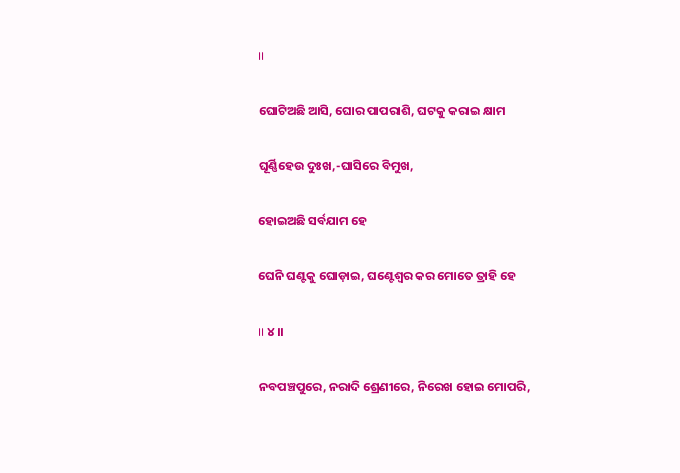।।

ଘୋଟିଅଛି ଆସି, ଘୋର ପାପରାଶି, ଘଟକୁ କରାଇ କ୍ଷାମ

ଘୂର୍ଣ୍ଣିହେଉ ଦୁଃଖ,-ଘାସିରେ ବିମୁଖ,

ହୋଇଅଛି ସର୍ବଯାମ ହେ

ଘେନି ଘଣ୍ଟକୁ ଘୋଡ଼ାଇ, ଘଣ୍ଟେଶ୍ୱର କର ମୋତେ ତ୍ରାହି ହେ

।। ୪ ।।

ନବପଞ୍ଚପୁରେ, ନରାଦି ଶ୍ରେଣୀରେ, ନିରେଖ ହୋଇ ମୋପରି,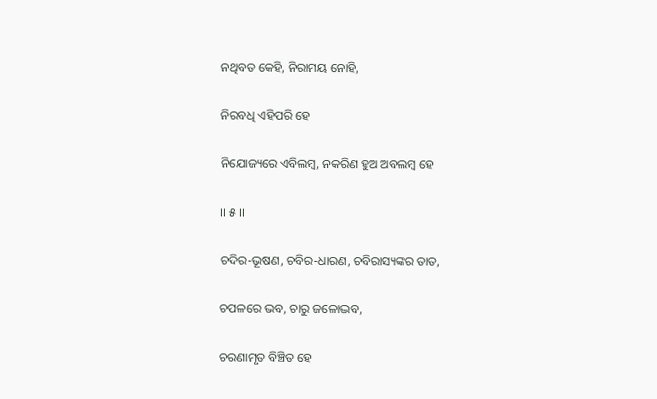ନଥିବତ କେହି, ନିରାମୟ ନୋହି,

ନିରବଧି ଏହିପରି ହେ

ନିଯୋଜ୍ୟରେ ଏବିଲମ୍ବ, ନକରିଣ ହୁଅ ଅବଲମ୍ବ ହେ

।। ୫ ।।

ଚଦିର-ଭୂଷଣ, ଚବିର-ଧାରଣ, ଚବିରାସ୍ୟଙ୍କର ତାତ,

ଚପଳରେ ଭବ, ଚାରୁ ଜଳୋଦ୍ଭବ,

ଚରଣାମୃତ ବିଞ୍ଚିତ ହେ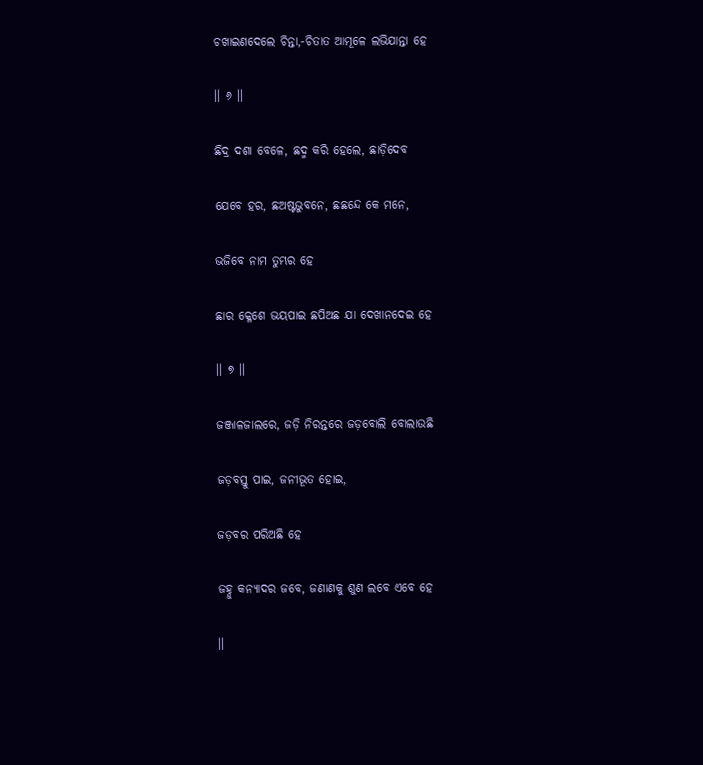ଚଖାଇଣଦେଲେ ଚିନ୍ତା,-ଚିତାତ ଆମୂଳେ ଲଭିଯାନ୍ତା ହେ

।। ୬ ।।

ଛିଦ୍ର ଦଶା ବେଳେ, ଛଦ୍ମ କରି ହେଲେ, ଛାଡ଼ିଦେବ

ଯେବେ ହର, ଛଅଷ୍ଟଭୁବନେ, ଛଛନ୍ଦେ କେ ମନେ,

ଭଜିବେ ନାମ ତୁମ୍ଭର ହେ

ଛାର କ୍ଳେଶେ ଭୟପାଇ ଛପିଅଛ ଯା ଦେଖାନଦେଇ ହେ

।। ୭ ।।

ଜଞ୍ଜାଳଜାଲରେ, ଜଡ଼ି ନିରନ୍ତରେ ଜଡ଼ବୋଲି ବୋଲାଉଛି

ଜଡ଼ବସ୍ତୁ ପାଇ, ଜନୀଭୂତ ହୋଇ,

ଜଡ଼ବର ପରିଅଛି ହେ

ଜହ୍ନୁ କନ୍ୟାଦର ଜବେ, ଜଣାଣକୁ ଶୁଣ ଲବେ ଏବେ ହେ

।।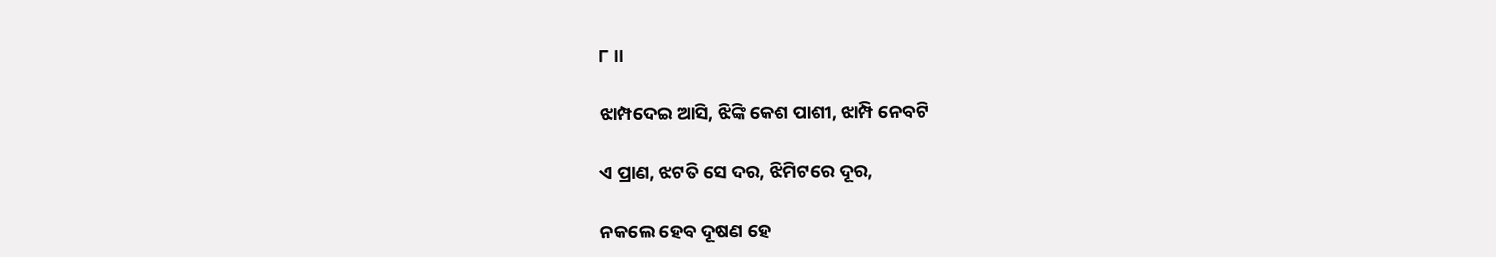୮ ।।

ଝାମ୍ପଦେଇ ଆସି, ଝିଙ୍କି କେଶ ପାଶୀ, ଝାମ୍ପି ନେବଟି

ଏ ପ୍ରାଣ, ଝଟତି ସେ ଦର, ଝିମିଟରେ ଦୂର,

ନକଲେ ହେବ ଦୂଷଣ ହେ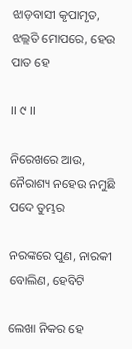ଝାଡ଼ବାସୀ କୃପାମୃତ, ଝଲ୍ଲତି ମୋପରେ, ହେଉ ପାତ ହେ

।। ୯ ।।

ନିରେଖରେ ଆଉ, ନୈରାଶ୍ୟ ନହେଉ ନମୁଛି ପଦେ ତୁମ୍ଭର

ନରଙ୍କରେ ପୁଣ, ନାରକୀ ବୋଲିଣ, ହେବିଟି

ଲେଖା ନିକର ହେ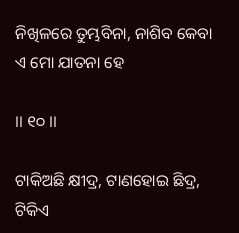ନିଖିଳରେ ତୁମ୍ଭବିନା, ନାଶିବ କେବା ଏ ମୋ ଯାତନା ହେ

।। ୧୦ ।।

ଟାକିଅଛି କ୍ଷୀଦ୍ର, ଟାଣହୋଇ ଛିଦ୍ର, ଟିକିଏ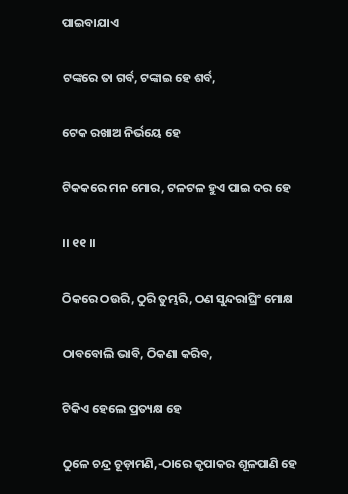ପାଇବାଯାଏ

ଟଙ୍କରେ ତା ଗର୍ବ, ଟଙ୍କାଇ ହେ ଶର୍ବ,

ଟେକ ରଖାଅ ନିର୍ଭୟେ ହେ

ଟିକକରେ ମନ ମୋର, ଟଳଟଳ ହୁଏ ପାଇ ଦର ହେ

।। ୧୧ ।।

ଠିକରେ ଠଉରି, ଠୁରି ତୁମ୍ଭରି, ଠଣ ସୁନ୍ଦରାଘ୍ରିଂ ମୋକ୍ଷ

ଠାବବୋଲି ଭାବି, ଠିକଣା କରିବ,

ଟିକିଏ ହେଲେ ପ୍ରତ୍ୟକ୍ଷ ହେ

ଠୁଳେ ଚନ୍ଦ୍ର ଚୂଡ଼ାମଣି,-ଠାରେ କୃପାକର ଶୂଳପାଣି ହେ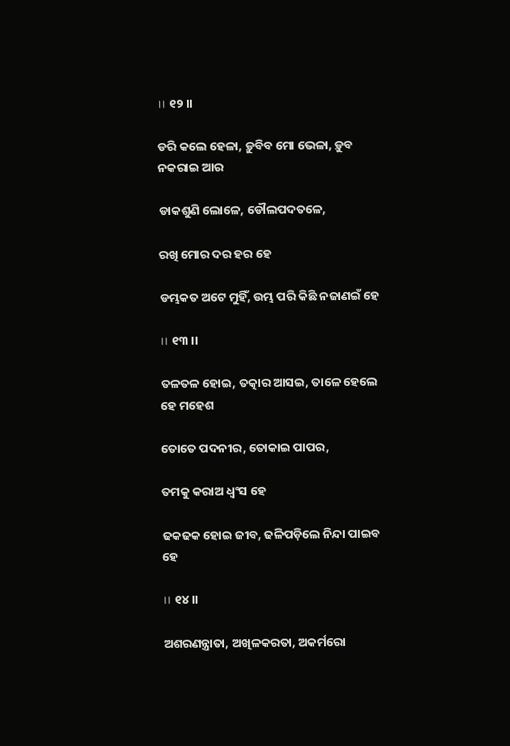।। ୧୨ ।।

ଡରି କଲେ ହେଳା, ଡ଼ୁବିବ ମୋ ଭେଳା, ଡ଼ୁବ ନକରାଇ ଆର

ଡାକଶୁଣି ଲୋଳେ, ଡୌଲପଦତଳେ,

ରଖି ମୋର ଦର ହର ହେ

ଡମ୍ଭକତ ଅଟେ ମୁହିଁ, ଉମ୍ଭ ପରି କିଛି ନଜାଣଇଁ ହେ

।। ୧୩ ।।

ତଳତଳ ହୋଇ, ତତ୍କାର ଆସଇ, ତାଳେ ହେଲେ ହେ ମହେଶ

ତୋତେ ପଦନୀର, ତୋକାଇ ପାପର,

ତମକୁ କରାଅ ଧ୍ୱଂସ ହେ

ଢକଢକ ହୋଇ ଜୀବ, ଢଳିପଡ଼ିଲେ ନିନ୍ଦା ପାଇବ ହେ

।। ୧୪ ।।

ଅଶରଣନ୍ତ୍ରାତା, ଅଖିଳକରତା, ଅକର୍ମରୋ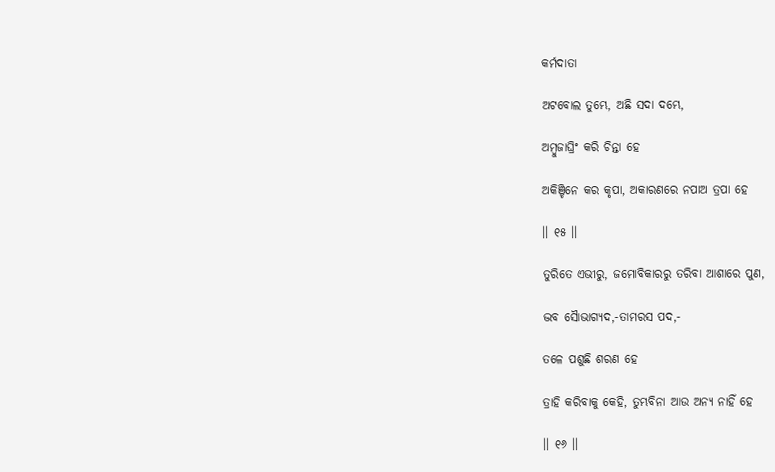କର୍ମଦାତା

ଅଟବୋଲ ତୁମ୍ଭେ, ଅଛି ସଦା ଦମ୍ଭେ,

ଅମ୍ବୁଜାଘ୍ରିଂ କରି ଚିନ୍ତା ହେ

ଅକିଞ୍ଚିନେ କର କୃପା, ଅକାରଣରେ ନପାଅ ତ୍ରପା ହେ

।। ୧୫ ।।

ତୁରିତେ ଏଭୀରୁ, ଜମୋବିକାରରୁ ତରିବା ଆଶାରେ ପୁଣ,

ଦ୍ଭବ ସୈାଭାଗ୍ୟଦ,-ତାମରସ ପଦ,-

ତଳେ ପଶୁଛି ଶରଣ ହେ

ତ୍ରାହି କରିବାକୁ କେହି, ତୁମ୍ଭବିନା ଆଉ ଅନ୍ୟ ନାହିଁ ହେ

।। ୧୬ ।।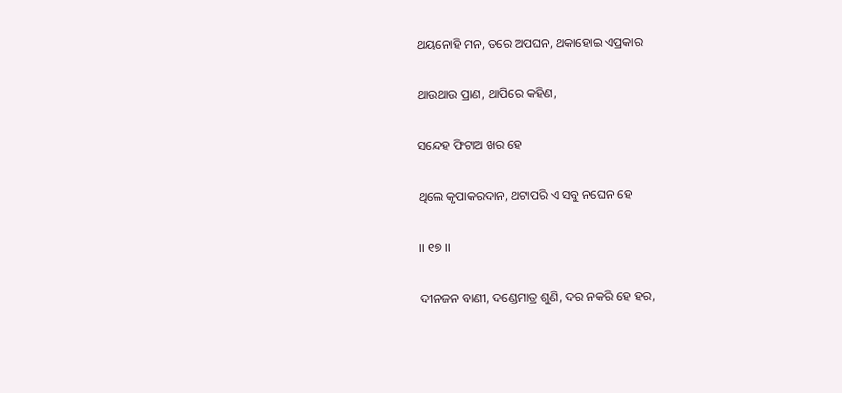ଥୟନୋହି ମନ, ତରେ ଅପଘନ, ଥକାହୋଇ ଏପ୍ରକାର

ଥାଉଥାଉ ପ୍ରାଣ, ଥାପିରେ କହିଣ,

ସନ୍ଦେହ ଫିଟାଅ ଖର ହେ

ଥିଲେ କୃପାକରଦାନ, ଥଟାପରି ଏ ସବୁ ନଘେନ ହେ

।। ୧୭ ।।

ଦୀନଜନ ବାଣୀ, ଦଣ୍ଡେମାତ୍ର ଶୁଣି, ଦର ନକରି ହେ ହର,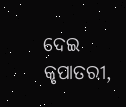ଦେଇ କୃପାତରୀ,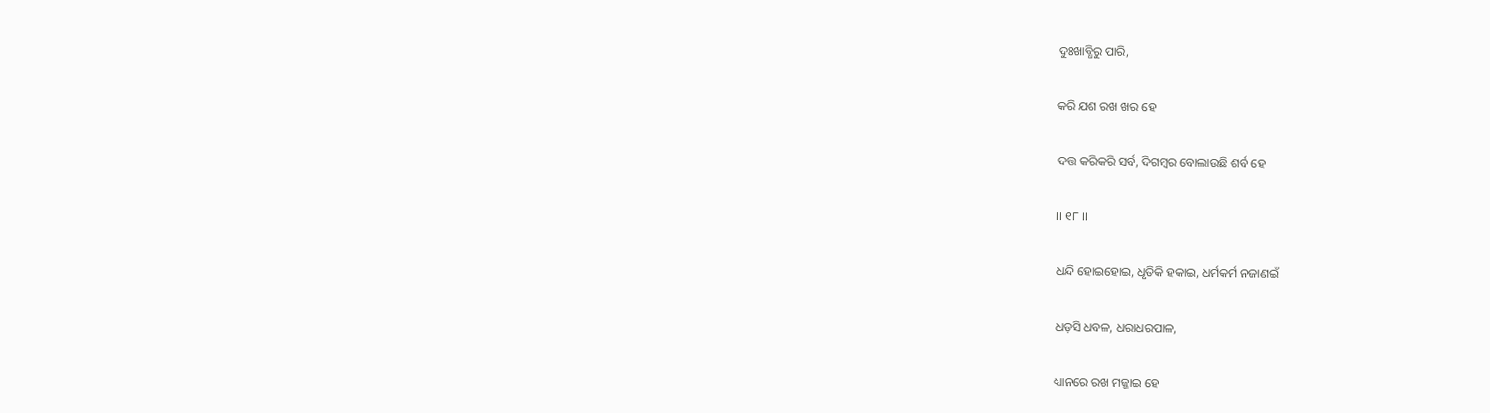ଦୁଃଖାବ୍ଧିରୁ ପାରି,

କରି ଯଶ ରଖ ଖର ହେ

ଦତ୍ତ କରିକରି ସର୍ବ, ଦିଗମ୍ବର ବୋଲାଉଛି ଶର୍ବ ହେ

।। ୧୮ ।।

ଧନ୍ଦି ହୋଇହୋଇ, ଧୃତିକି ହକାଇ, ଧର୍ମକର୍ମ ନଜାଣଇଁ

ଧଡ଼ସି ଧବଳ, ଧରାଧରପାଳ,

ଧ୍ୟାନରେ ରଖ ମଜ୍ଜାଇ ହେ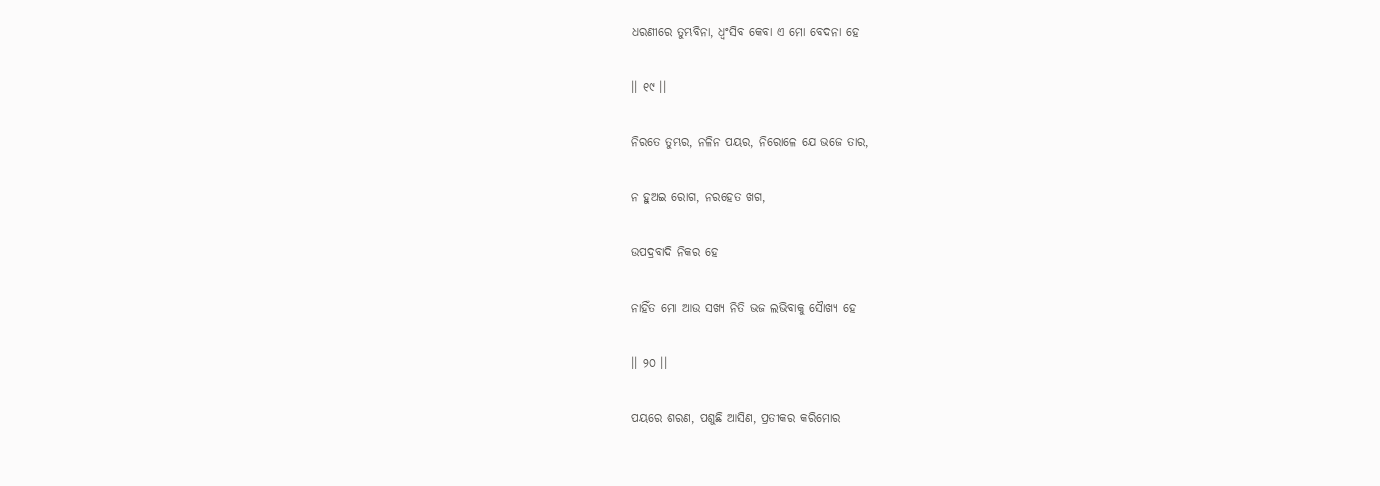ଧରଣୀରେ ତୁମ୍ଭବିନା, ଧ୍ୱଂସିବ କେବା ଏ ମୋ ବେଦନା ହେ

।। ୧୯ ।।

ନିରତେ ତୁମ୍ଭର, ନଳିନ ପୟର, ନିରୋଳେ ଯେ ଭଜେ ତାର,

ନ ହୁଅଇ ରୋଗ, ନରହେତ ଖଗ,

ଉପଦ୍ରବାଦି ନିକର ହେ

ନାହିଁତ ମୋ ଆଉ ସଖ୍ୟ ନିତି ଭଜ ଲଭିବାକୁ ସୈାଖ୍ୟ ହେ

।। ୨୦ ।।

ପୟରେ ଶରଣ, ପଶୁଛି ଆସିଣ, ପ୍ରତୀକର କରିମୋର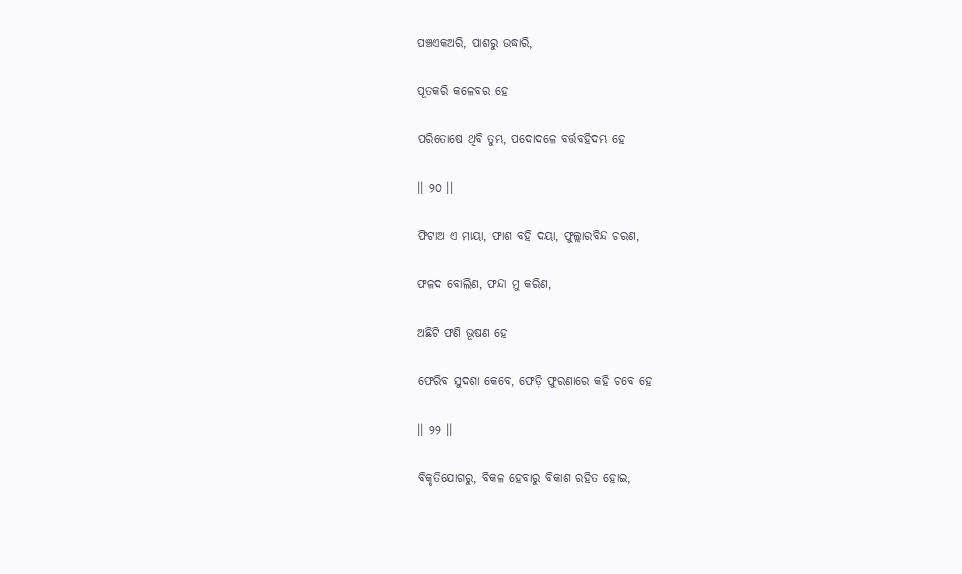ପଞ୍ଚଏକଅରି, ପାଶରୁ ଉଦ୍ଧାରି,

ପୂତକରି କଳେବର ହେ

ପରିତୋଷେ ଥିବି ତୁମ୍ଭ, ପଦୋଦଳେ ବର୍ତ୍ତବହିଦମ୍ଭ ହେ

।। ୨୦ ।।

ଫିଟାଅ ଏ ମାୟା, ଫାଶ ବହି ଦୟା, ଫୁଲ୍ଲାରବିନ୍ଦ ଚରଣ,

ଫଳଦ ବୋଲିଣ, ଫନ୍ଦା ମୁ କରିଣ,

ଅଛିଟି ଫଣି ଭୂଷଣ ହେ

ଫେରିବ ସୁଦଶା କେବେ, ଫେଡ଼ି ଫୁରଣାରେ କହି ଚବେ ହେ

।। ୨୨ ।।

ବିକୃତିଯୋଗରୁ, ବିକଳ ହେବାରୁ ବିକାଶ ରହିତ ହୋଇ,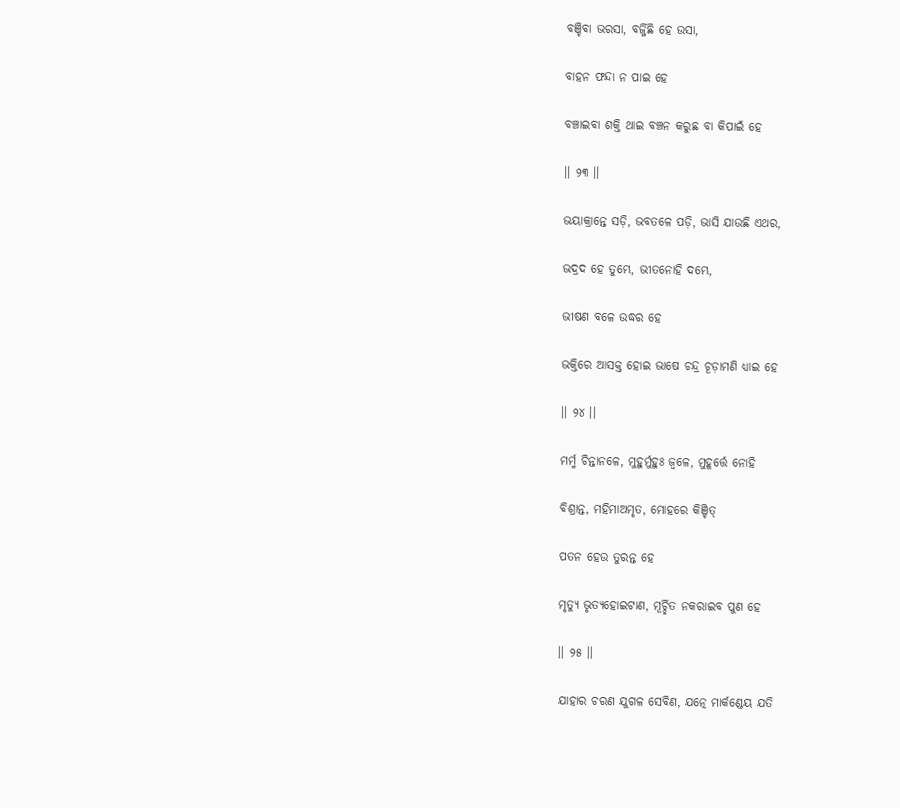ବଞ୍ଚିବା ଭରସା, ବର୍ଜ୍ଜିଛି ହେ ଉସା,

ବାହନ ଫନ୍ଦା ନ ପାଇ ହେ

ବଞ୍ଚାଇବା ଶକ୍ତି ଥାଇ ବଞ୍ଚନ କରୁଛ ବା କିପାଇଁ ହେ

।। ୨୩ ।।

ଭୟାକ୍ରାନ୍ତେ ସଡ଼ି, ଭବତଳେ ପଡ଼ି, ଭାସି ଯାଉଛି ଏଥର,

ଭଦ୍ରଦ ହେ ତୁମ୍ଭେ, ଭୀତନୋହି ଦମ୍ଭେ,

ଭୀଷଣ ବଳେ ଉଦ୍ଧର ହେ

ଭକ୍ତିରେ ଆସକ୍ତ ହୋଇ ଭାଷେ ଚନ୍ଦ୍ର ଚୂଡ଼ାମଣି ଧ୍ୟାଇ ହେ

।। ୨୪ ।।

ମର୍ମ୍ମ ଚିନ୍ତାନଳେ, ମୁହୁର୍ମୁହୁଃ ଜ୍ୱଳେ, ମୁହୂର୍ତ୍ତେ ନୋହି

ବିଶ୍ରାନ୍ତ, ମହିମାଅମୃତ, ମୋହରେ କିଞ୍ଚିତ୍‌

ପତନ ହେଉ ତୁରନ୍ତ ହେ

ମୃତ୍ୟୁ ଭୃତ୍ୟହୋଇଟାଣ, ମୂର୍ଚ୍ଛିତ ନକରାଇବ ପୁଣ ହେ

।। ୨୫ ।।

ଯାହାର ଚରଣ ଯୁଗଳ ସେବିଣ, ଯତ୍ନେ ମାର୍କଣ୍ଡେୟ ଯତି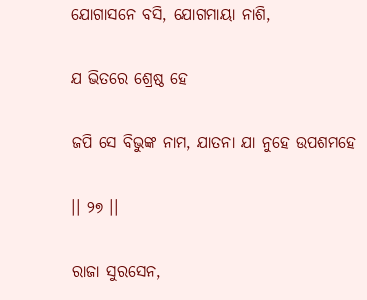ଯୋଗାସନେ ବସି, ଯୋଗମାୟା ନାଶି,

ଯ ଭିତରେ ଶ୍ରେଷ୍ଠ ହେ

ଜପି ସେ ବିଭୁଙ୍କ ନାମ, ଯାତନା ଯା ନୁହେ ଉପଶମହେ

।। ୨୭ ।।

ରାଜା ସୁରସେନ,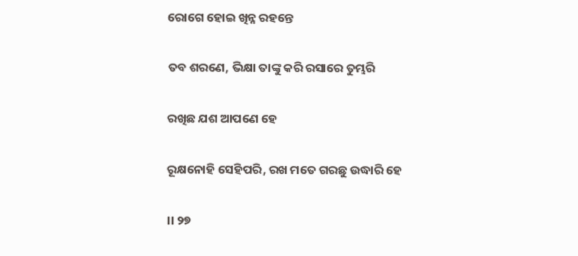ରୋଗେ ହୋଇ ଖିନ୍ନ ରହନ୍ତେ

ତବ ଶରଣେ, ଭିକ୍ଷା ତାଙ୍କୁ କରି ରସାରେ ତୁମ୍ଭରି

ରଖିଛ ଯଶ ଆପଣେ ହେ

ରୂକ୍ଷନୋହି ସେହିପରି, ରଖ ମତେ ଗରଛୁ ଉଦ୍ଧାରି ହେ

।। ୨୭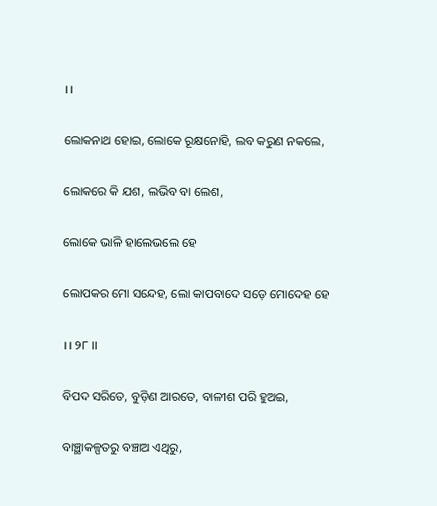।।

ଲୋକନାଥ ହୋଇ, ଲୋକେ ରୂକ୍ଷନୋହି, ଲବ କରୁଣ ନକଲେ,

ଲୋକରେ କି ଯଶ, ଲଭିବ ବା ଲେଶ,

ଲୋକେ ଭାଳି ହାଲେଭଲେ ହେ

ଲୋପକର ମୋ ସନ୍ଦେହ, ଲୋ କାପବାଦେ ସଡ଼େ ମୋଦେହ ହେ

।। ୨୮ ।।

ବିପଦ ସରିତେ, ବୁଡ଼ିଣ ଆରତେ, ବାଳୀଶ ପରି ହୁଅଇ,

ବାଞ୍ଛାକଳ୍ପତରୁ ବଞ୍ଚାଅ ଏଥିରୁ,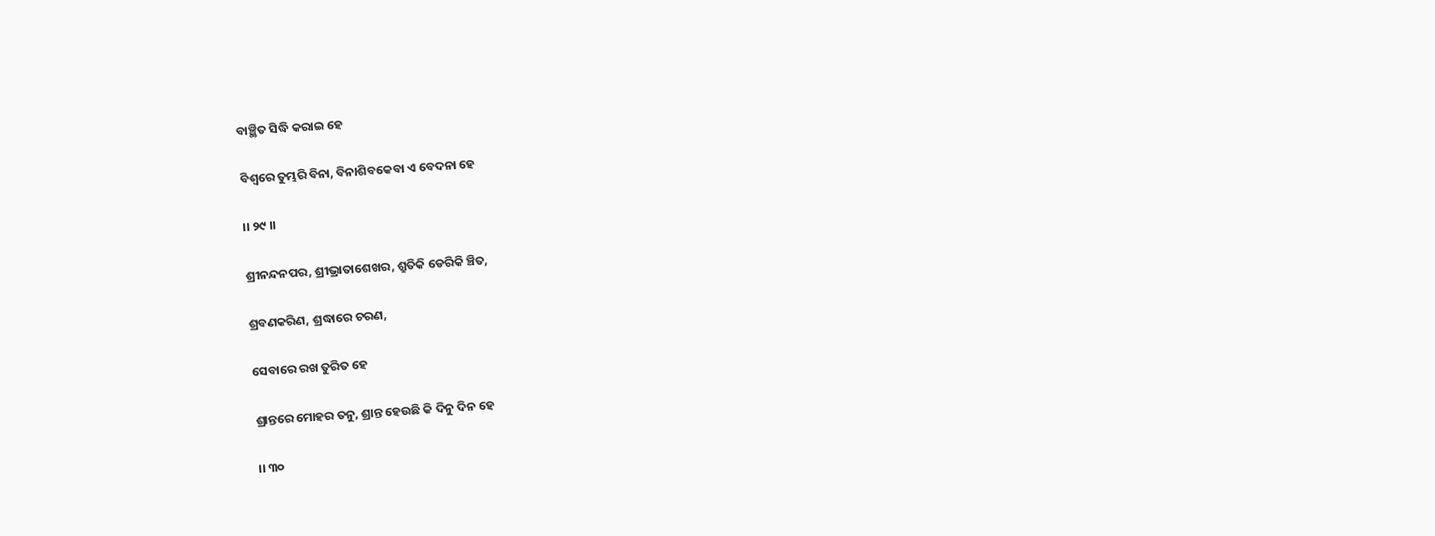ବାଞ୍ଛିତ ସିଦ୍ଧି କରାଇ ହେ

ବିଶ୍ୱରେ ତୁମ୍ଭରି ବିନା, ବିନାଶିବକେବା ଏ ବେଦନା ହେ

।। ୨୯ ।।

ଶ୍ରୀନନ୍ଦନପର, ଶ୍ରୀଭ୍ରାତାଶେଖର, ଶ୍ରୁତିକି ଡେରିକି ଞ୍ଚିତ,

ଶ୍ରବଣକରିଣ, ଶ୍ରଦ୍ଧାରେ ଚରଣ,

ସେବାରେ ରଖ ତୁରିତ ହେ

ଶ୍ରାନ୍ତରେ ମୋହର ତନୁ, ଶ୍ରାନ୍ତ ହେଉଛି କି ଦିନୁ ଦିନ ହେ

।। ୩୦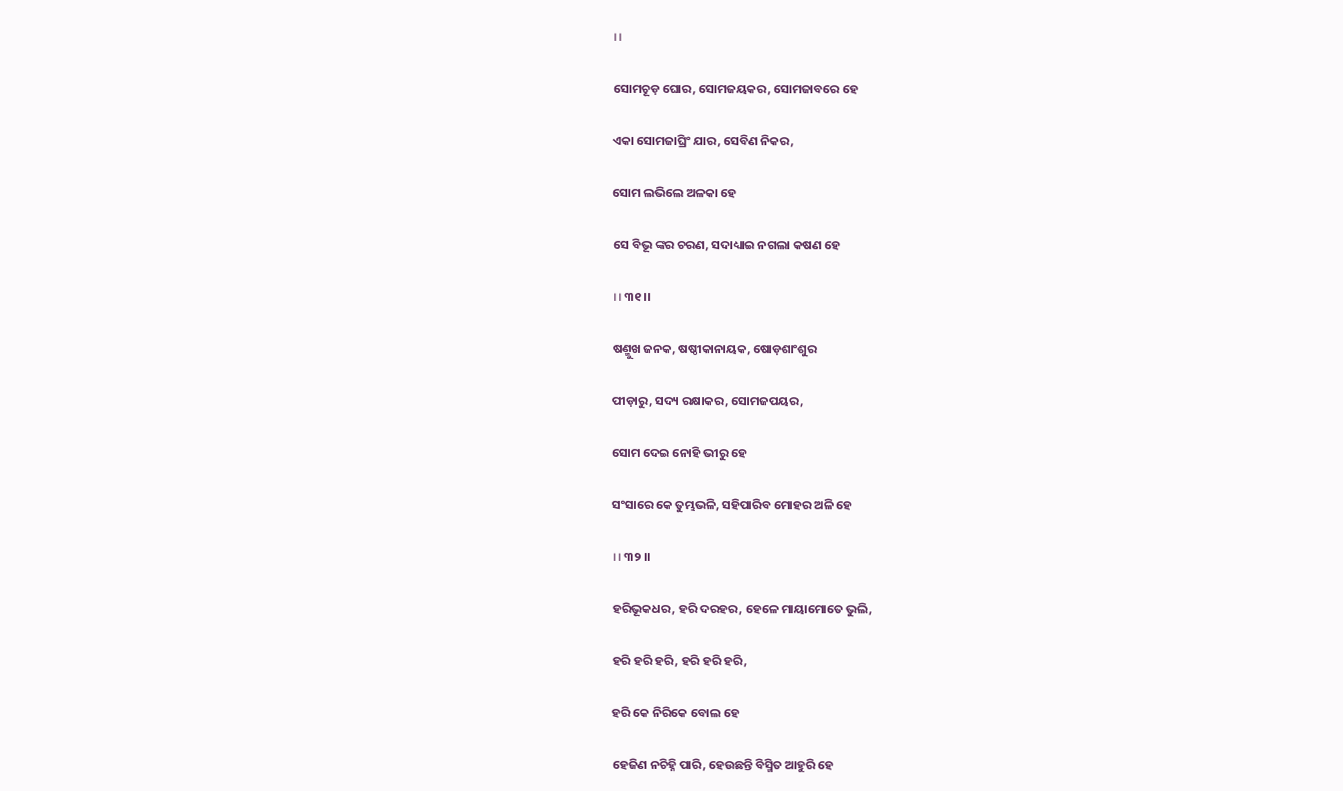।।

ସୋମଚୂଡ଼ ଘୋର, ସୋମଜୟକର, ସୋମଜାବରେ ହେ

ଏକା ସୋମଜାଘ୍ରିଂ ଯାର, ସେବିଣ ନିକର,

ସୋମ ଲଭିଲେ ଅଳକା ହେ

ସେ ବିଭୂ ଙ୍କର ଚରଣ, ସଦାଧ୍ୟାଇ ନଗଲା କଷଣ ହେ

।। ୩୧ ।।

ଷଣ୍ମୁଖ ଜନକ, ଷଷ୍ଠୀକାନାୟକ, ଷୋଡ଼ଶାଂଶୁର

ପୀଡ଼ାରୁ, ସଦ୍ୟ ରକ୍ଷାକର, ସୋମଜପୟର,

ସୋମ ଦେଇ ନୋହି ଭୀରୁ ହେ

ସଂସାରେ କେ ତୁମ୍ଭଭଳି, ସହିପାରିବ ମୋହର ଅଳି ହେ

।। ୩୨ ।।

ହରିଭୂକଧର, ହରି ଦରହର, ହେଳେ ମାୟାମୋତେ ଭୁଲି,

ହରି ହରି ହରି, ହରି ହରି ହରି,

ହରି କେ ନିରିକେ ବୋଲ ହେ

ହେଜିଣ ନଚିହ୍ନି ପାରି, ହେଉଛନ୍ତି ବିସ୍ମିତ ଆହୁରି ହେ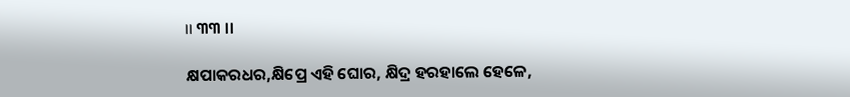।। ୩୩ ।।

କ୍ଷପାକରଧର,କ୍ଷିପ୍ରେ ଏହି ଘୋର, କ୍ଷିଦ୍ର ହରହାଲେ ହେଳେ,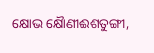କ୍ଷୋଭ କ୍ଷୈାଣୀଈଶତୁଙ୍ଗୀ,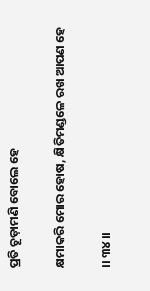ପ୍ରତି ଚୂଡ଼ାମଣି ବୋଲେ ହେ

କ୍ଷମାକରି ମୋର ହୋଷ, କ୍ଷିତିମଣ୍ଡଳେ ରଖ ଆପଣ ହେ

।। ୩୪ ।।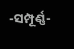-ସମ୍ପୂର୍ଣ୍ଣ-